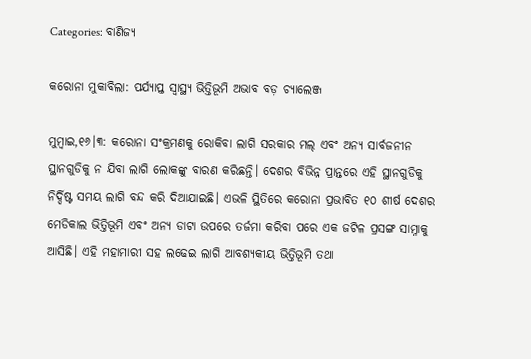Categories: ବାଣିଜ୍ୟ

କରୋନା ମୁକାବିଲା: ପର୍ଯ୍ୟାପ୍ତ ସ୍ବାସ୍ଥ୍ୟ ଭିତ୍ତିଭୂମି ଅଭାବ ବଡ଼ ଚ୍ୟାଲେଞ୍ଜ

ମୁମ୍ବାଇ,୧୬।୩: କରୋନା ସଂକ୍ରମଣକୁ ରୋକିବା ଲାଗି ସରକାର ମଲ୍‌ ଏବଂ ଅନ୍ୟ ସାର୍ବଜନୀନ ସ୍ଥାନଗୁଡିକୁ ନ ଯିବା ଲାଗି ଲୋକଙ୍କୁ ବାରଣ କରିଛନ୍ତି। ଦେଶର ବିଭିନ୍ନ ପ୍ରାନ୍ତରେ ଏହି ସ୍ଥାନଗୁଡିକୁ ନିର୍ଦ୍ଦିଷ୍ଟ ସମୟ ଲାଗି ବନ୍ଦ କରି ଦିଆଯାଇଛି। ଏଭଳି ସ୍ଥିତିରେ କରୋନା ପ୍ରଭାବିତ ୧୦ ଶୀର୍ଷ ଦେଶର ମେଡିକାଲ ଭିତ୍ତିଭୂମି ଏବଂ ଅନ୍ୟ ଡାଟା ଉପରେ ତର୍ଜମା କରିବା ପରେ ଏକ ଜଟିଳ ପ୍ରସଙ୍ଗ ସାମ୍ନାକୁ ଆସିଛି। ଏହି ମହାମାରୀ ସହ ଲଢେଇ ଲାଗି ଆବଶ୍ୟକୀୟ ଭିତ୍ତିଭୂମି ତଥା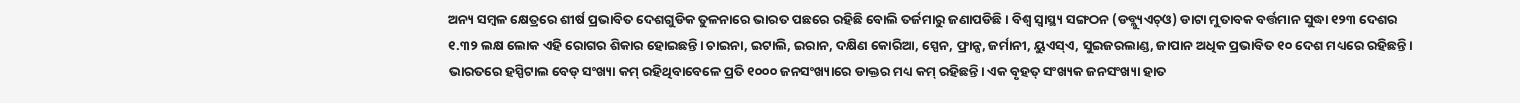ଅନ୍ୟ ସମ୍ବଳ କ୍ଷେତ୍ରରେ ଶୀର୍ଷ ପ୍ରଭାବିତ ଦେଶଗୁଡିକ ତୁଳନାରେ ଭାରତ ପଛରେ ରହିଛି ବୋଲି ତର୍ଜମାରୁ ଜଣାପଡିଛି। ବିଶ୍ୱ ସ୍ବାସ୍ଥ୍ୟ ସଙ୍ଗଠନ (ଡବ୍ଲ୍ୟୁଏଚ୍‌ଓ) ଡାଟା ମୁତାବକ ବର୍ତ୍ତମାନ ସୁଦ୍ଧା ୧୨୩ ଦେଶର ୧.୩୨ ଲକ୍ଷ ଲୋକ ଏହି ରୋଗର ଶିକାର ହୋଇଛନ୍ତି। ଚାଇନା, ଇଟାଲି, ଇରାନ, ଦକ୍ଷିଣ କୋରିଆ, ସ୍ପେନ, ଫ୍ରାନ୍ସ, ଜର୍ମାନୀ, ୟୁଏସ୍‌ଏ, ସୁଇଜରଲାଣ୍ଡ, ଜାପାନ ଅଧିକ ପ୍ରଭାବିତ ୧୦ ଦେଶ ମଧ୍ୟରେ ରହିଛନ୍ତି।
ଭାରତରେ ହସ୍ପିଟାଲ ବେଡ୍‌ ସଂଖ୍ୟା କମ୍‌ ରହିଥିବାବେଳେ ପ୍ରତି ୧୦୦୦ ଜନସଂଖ୍ୟାରେ ଡାକ୍ତର ମଧ୍ୟ କମ୍‌ ରହିଛନ୍ତି। ଏକ ବୃହତ୍‌ ସଂଖ୍ୟକ ଜନସଂଖ୍ୟା ହାତ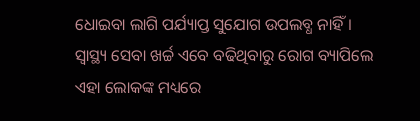ଧୋଇବା ଲାଗି ପର୍ଯ୍ୟାପ୍ତ ସୁଯୋଗ ଉପଲବ୍ଧ ନାହିଁ। ସ୍ବାସ୍ଥ୍ୟ ସେବା ଖର୍ଚ୍ଚ ଏବେ ବଢିଥିବାରୁ ରୋଗ ବ୍ୟାପିଲେ ଏହା ଲୋକଙ୍କ ମଧ୍ୟରେ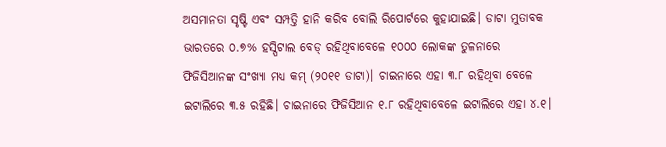ଅସମାନତା ସୃଷ୍ଟି ଏବଂ ସମ୍ପତ୍ତି ହାନି କରିବ ବୋଲି ରିପୋର୍ଟରେ କୁହାଯାଇଛି। ଡାଟା ମୁତାବକ ଭାରତରେ ୦.୭% ହସ୍ପିଟାଲ ବେଡ୍‌ ରହିଥିବାବେଳେ ୧୦୦୦ ଲୋକଙ୍କ ତୁଳନାରେ ଫିଜିସିଆନଙ୍କ ସଂଖ୍ୟା ମଧ୍ୟ କମ୍‌ (୨୦୧୧ ଡାଟା)। ଚାଇନାରେ ଏହା ୩.୮ ରହିଥିବା ବେଳେ ଇଟାଲିରେ ୩.୫ ରହିଛି। ଚାଇନାରେ ଫିଜିସିଆନ ୧.୮ ରହିଥିବାବେଳେ ଇଟାଲିରେ ଏହା ୪.୧।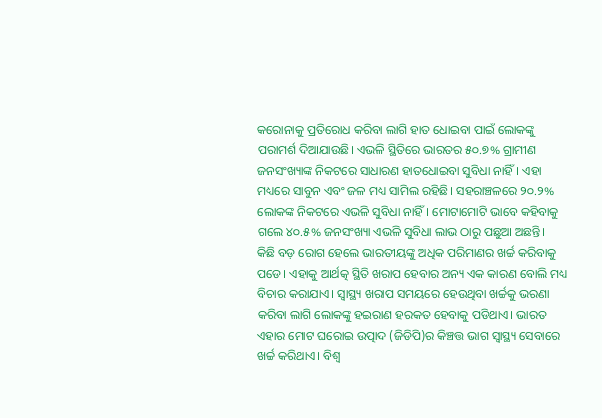କରୋନାକୁ ପ୍ରତିରୋଧ କରିବା ଲାଗି ହାତ ଧୋଇବା ପାଇଁ ଲୋକଙ୍କୁ ପରାମର୍ଶ ଦିଆଯାଉଛି। ଏଭଳି ସ୍ଥିତିରେ ଭାରତର ୫୦.୭% ଗ୍ରାମୀଣ ଜନସଂଖ୍ୟାଙ୍କ ନିକଟରେ ସାଧାରଣ ହାତଧୋଇବା ସୁବିଧା ନାହିଁ। ଏହା ମଧ୍ୟରେ ସାବୁନ ଏବଂ ଜଳ ମଧ୍ୟ ସାମିଲ ରହିଛି। ସହରାଞ୍ଚଳରେ ୨୦.୨% ଲୋକଙ୍କ ନିକଟରେ ଏଭଳି ସୁବିଧା ନାହିଁ। ମୋଟାମୋଟି ଭାବେ କହିବାକୁ ଗଲେ ୪୦.୫% ଜନସଂଖ୍ୟା ଏଭଳି ସୁବିଧା ଲାଭ ଠାରୁ ପଛୁଆ ଅଛନ୍ତି।
କିଛି ବଡ଼ ରୋଗ ହେଲେ ଭାରତୀୟଙ୍କୁ ଅଧିକ ପରିମାଣର ଖର୍ଚ୍ଚ କରିବାକୁ ପଡେ। ଏହାକୁ ଆର୍ଥତ୍କ ସ୍ଥିତି ଖରାପ ହେବାର ଅନ୍ୟ ଏକ କାରଣ ବୋଲି ମଧ୍ୟ ବିଚାର କରାଯାଏ। ସ୍ବାସ୍ଥ୍ୟ ଖରାପ ସମୟରେ ହେଉଥିବା ଖର୍ଚ୍ଚକୁ ଭରଣା କରିବା ଲାଗି ଲୋକଙ୍କୁ ହଇରାଣ ହରକତ ହେବାକୁ ପଡିଥାଏ। ଭାରତ ଏହାର ମୋଟ ଘରୋଇ ଉତ୍ପାଦ (ଜିଡିପି)ର କିଞ୍ଚତ୍ତ ଭାଗ ସ୍ବାସ୍ଥ୍ୟ ସେବାରେ ଖର୍ଚ୍ଚ କରିଥାଏ। ବିଶ୍ୱ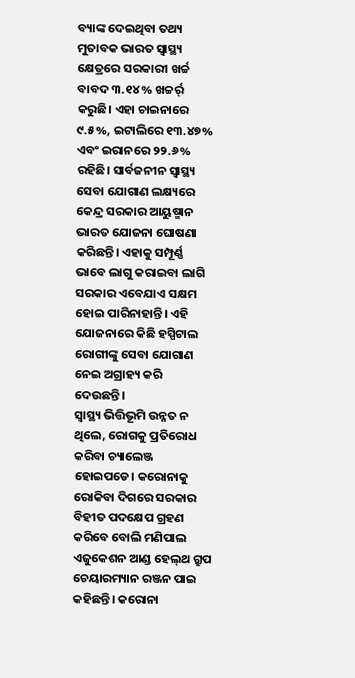ବ୍ୟାଙ୍କ ଦେଇଥିବା ତଥ୍ୟ ମୁତାବକ ଭାରତ ସ୍ବାସ୍ଥ୍ୟ କ୍ଷେତ୍ରରେ ସରକାରୀ ଖର୍ଚ୍ଚ ବାବଦ ୩.୧୪% ଖଚ୍ଚର୍ର୍ କରୁଛି। ଏହା ଚାଇନାରେ ୯.୫%, ଇଟାଲିରେ ୧୩.୪୭% ଏବଂ ଇରାନରେ ୨୨.୬% ରହିଛି। ସାର୍ବଜନୀନ ସ୍ବାସ୍ଥ୍ୟ ସେବା ଯୋଗାଣ ଲକ୍ଷ୍ୟରେ କେନ୍ଦ୍ର ସରକାର ଆୟୁଷ୍ମାନ ଭାରତ ଯୋଜନା ଘୋଷଣା କରିଛନ୍ତି। ଏହାକୁ ସମ୍ପୂର୍ଣ୍ଣ ଭାବେ ଲାଗୁ କରାଇବା ଲାଗି ସରକାର ଏବେଯାଏ ସକ୍ଷମ ହୋଇ ପାରିନାହାନ୍ତି। ଏହି ଯୋଜନାରେ କିଛି ହସ୍ପିଟାଲ ରୋଗୀଙ୍କୁ ସେବା ଯୋଗାଣ ନେଇ ଅଗ୍ରାହ୍ୟ କରି ଦେଉଛନ୍ତି।
ସ୍ବାସ୍ଥ୍ୟ ଭିତ୍ତିଭୂମି ଉନ୍ନତ ନ ଥିଲେ, ରୋଗକୁ ପ୍ରତିରୋଧ କରିବା ଚ୍ୟାଲେଞ୍ଜ ହୋଇପଡେ। କରୋନାକୁ ରୋକିବା ଦିଗରେ ସରକାର ବିହୀତ ପଦକ୍ଷେପ ଗ୍ରହଣ କରିବେ ବୋଲି ମଣିପାଲ ଏଜୁକେଶନ ଆଣ୍ଡ ହେଲ୍‌ଥ ଗ୍ରୁପ ଚେୟାରମ୍ୟାନ ରଞ୍ଜନ ପାଇ କହିଛନ୍ତି। କରୋନା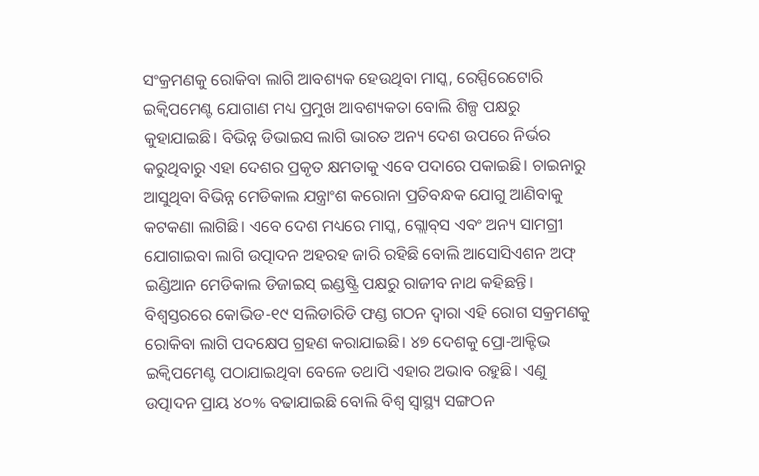ସଂକ୍ରମଣକୁ ରୋକିବା ଲାଗି ଆବଶ୍ୟକ ହେଉଥିବା ମାସ୍କ, ରେସ୍ପିରେଟୋରି ଇକ୍ୱିପମେଣ୍ଟ ଯୋଗାଣ ମଧ୍ୟ ପ୍ରମୁଖ ଆବଶ୍ୟକତା ବୋଲି ଶିଳ୍ପ ପକ୍ଷରୁ କୁହାଯାଇଛି। ବିଭିନ୍ନ ଡିଭାଇସ ଲାଗି ଭାରତ ଅନ୍ୟ ଦେଶ ଉପରେ ନିର୍ଭର କରୁଥିବାରୁ ଏହା ଦେଶର ପ୍ରକୃତ କ୍ଷମତାକୁ ଏବେ ପଦାରେ ପକାଇଛି। ଚାଇନାରୁ ଆସୁଥିବା ବିଭିନ୍ନ ମେଡିକାଲ ଯନ୍ତ୍ରାଂଶ କରୋନା ପ୍ରତିବନ୍ଧକ ଯୋଗୁ ଆଣିବାକୁ କଟକଣା ଲାଗିଛି। ଏବେ ଦେଶ ମଧ୍ୟରେ ମାସ୍କ, ଗ୍ଲୋବ୍‌ସ ଏବଂ ଅନ୍ୟ ସାମଗ୍ରୀ ଯୋଗାଇବା ଲାଗି ଉତ୍ପାଦନ ଅହରହ ଜାରି ରହିଛି ବୋଲି ଆସୋସିଏଶନ ଅଫ୍‌ ଇଣ୍ଡିଆନ ମେଡିକାଲ ଡିଜାଇସ୍‌ ଇଣ୍ଡଷ୍ଟ୍ରି ପକ୍ଷରୁ ରାଜୀବ ନାଥ କହିଛନ୍ତି। ବିଶ୍ୱସ୍ତରରେ କୋଭିଡ-୧୯ ସଲିଡାରିଡି ଫଣ୍ଡ ଗଠନ ଦ୍ୱାରା ଏହି ରୋଗ ସକ୍ରମଣକୁ ରୋକିବା ଲାଗି ପଦକ୍ଷେପ ଗ୍ରହଣ କରାଯାଇଛି। ୪୭ ଦେଶକୁ ପ୍ରୋ-ଆକ୍ଟିଭ ଇକ୍ୱିପମେଣ୍ଟ ପଠାଯାଇଥିବା ବେଳେ ତଥାପି ଏହାର ଅଭାବ ରହୁଛି। ଏଣୁ ଉତ୍ପାଦନ ପ୍ରାୟ ୪୦% ବଢାଯାଇଛି ବୋଲି ବିଶ୍ୱ ସ୍ବାସ୍ଥ୍ୟ ସଙ୍ଗଠନ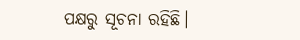ପକ୍ଷରୁ ସୂଚନା ରହିଛି।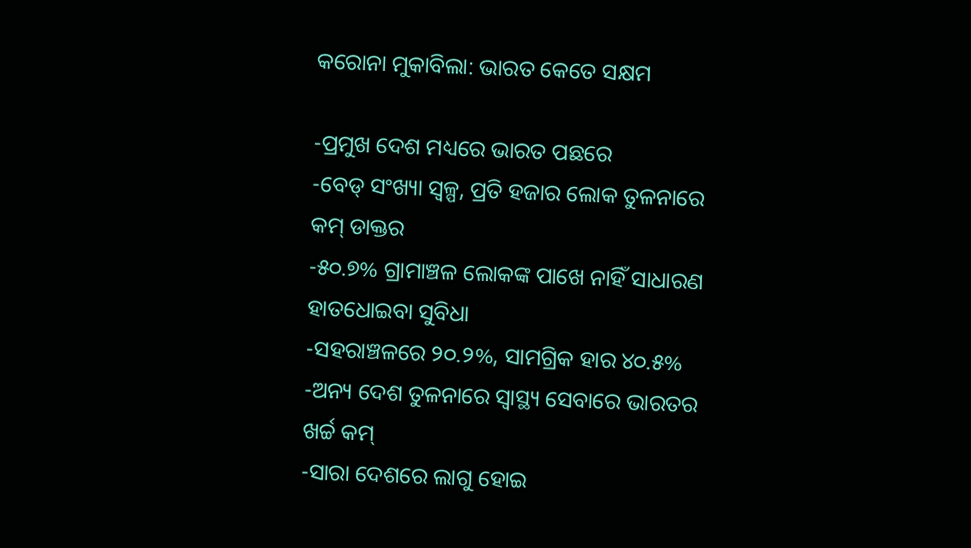କରୋନା ମୁକାବିଲା: ଭାରତ କେତେ ସକ୍ଷମ

-ପ୍ରମୁଖ ଦେଶ ମଧ୍ୟରେ ଭାରତ ପଛରେ
-ବେଡ୍‌ ସଂଖ୍ୟା ସ୍ବଳ୍ପ, ପ୍ରତି ହଜାର ଲୋକ ତୁଳନାରେ କମ୍‌ ଡାକ୍ତର
-୫୦.୭% ଗ୍ରାମାଞ୍ଚଳ ଲୋକଙ୍କ ପାଖେ ନାହିଁ ସାଧାରଣ ହାତଧୋଇବା ସୁବିଧା
-ସହରାଞ୍ଚଳରେ ୨୦.୨%, ସାମଗ୍ରିକ ହାର ୪୦.୫%
-ଅନ୍ୟ ଦେଶ ତୁଳନାରେ ସ୍ବାସ୍ଥ୍ୟ ସେବାରେ ଭାରତର ଖର୍ଚ୍ଚ କମ୍‌
-ସାରା ଦେଶରେ ଲାଗୁ ହୋଇ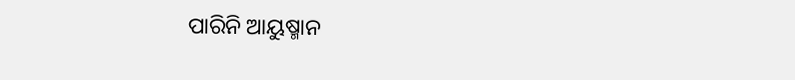ପାରିନି ଆୟୁଷ୍ମାନ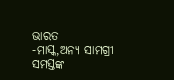ଭାରତ
-ମାସ୍କ,ଅନ୍ୟ ସାମଗ୍ରୀ ସମସ୍ତଙ୍କ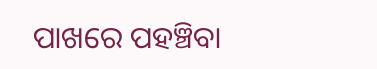ପାଖରେ ପହଞ୍ଚିବା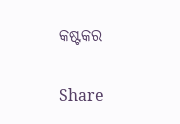କଷ୍ଟକର

Share